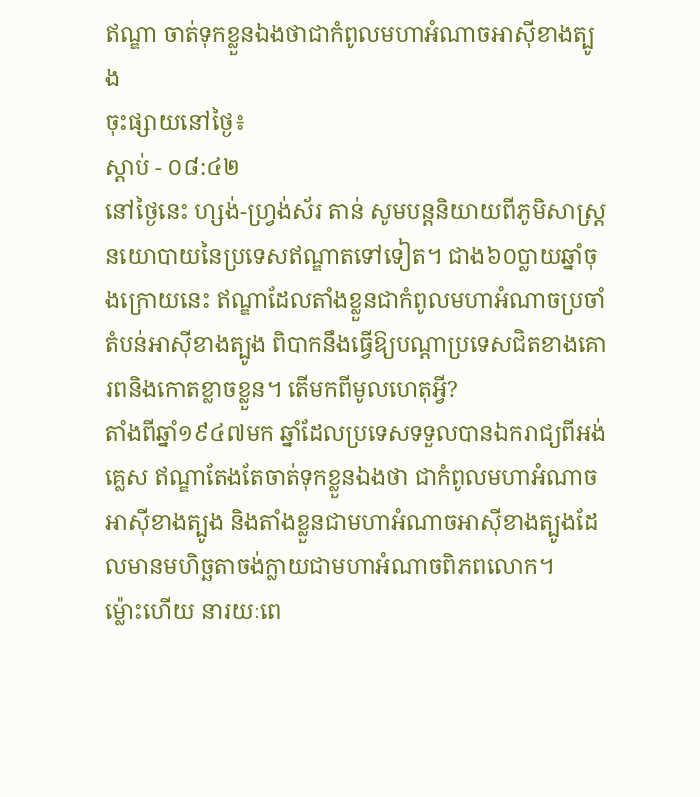ឥណ្ឌា ចាត់ទុកខ្លួនឯងថាជាកំពូលមហាអំណាចអាស៊ីខាងត្បូង
ចុះផ្សាយនៅថ្ងៃ៖
ស្តាប់ - ០៨:៤២
នៅថ្ងៃនេះ ហ្សង់-ហ្វ្រង់ស័រ តាន់ សូមបន្តនិយាយពីភូមិសាស្រ្តនយោបាយនៃប្រទេសឥណ្ឌាតទៅទៀត។ ជាង៦០ប្លាយឆ្នាំចុងក្រោយនេះ ឥណ្ឌាដែលតាំងខ្លួនជាកំពូលមហាអំណាចប្រចាំតំបន់អាស៊ីខាងត្បូង ពិបាកនឹងធ្វើឱ្យបណ្តាប្រទេសជិតខាងគោរពនិងកោតខ្លាចខ្លួន។ តើមកពីមូលហេតុអ្វី?
តាំងពីឆ្នាំ១៩៤៧មក ឆ្នាំដែលប្រទេសទទួលបានឯករាជ្យពីអង់គ្លេស ឥណ្ឌាតែងតែចាត់ទុកខ្លួនឯងថា ជាកំពូលមហាអំណាចអាស៊ីខាងត្បូង និងតាំងខ្លួនជាមហាអំណាចអាស៊ីខាងត្បូងដែលមានមហិច្ឆតាចង់ក្លាយជាមហាអំណាចពិភពលោក។
ម៉្លោះហើយ នារយៈពេ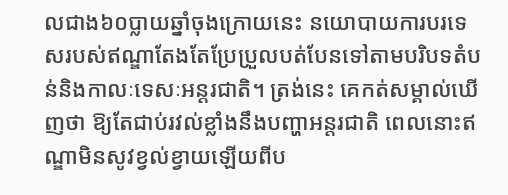លជាង៦០ប្លាយឆ្នាំចុងក្រោយនេះ នយោបាយការបរទេសរបស់ឥណ្ឌាតែងតែប្រែប្រួលបត់បែនទៅតាមបរិបទតំបន់និងកាលៈទេសៈអន្តរជាតិ។ ត្រង់នេះ គេកត់សម្គាល់ឃើញថា ឱ្យតែជាប់រវល់ខ្លាំងនឹងបញ្ហាអន្តរជាតិ ពេលនោះឥណ្ឌាមិនសូវខ្វល់ខ្វាយឡើយពីប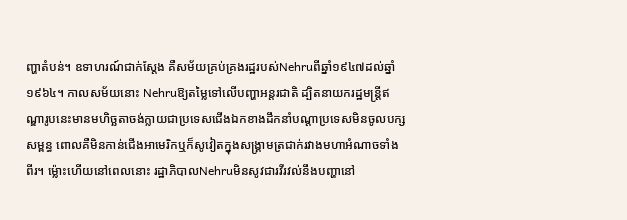ញ្ហាតំបន់។ ឧទាហរណ៍ជាក់ស្តែង គឺសម័យគ្រប់គ្រងរដ្ឋរបស់Nehruពីឆ្នាំ១៩៤៧ដល់ឆ្នាំ១៩៦៤។ កាលសម័យនោះ Nehruឱ្យតម្លៃទៅលើបញ្ហាអន្តរជាតិ ដ្បិតនាយករដ្ឋមន្ត្រីឥណ្ឌារូបនេះមានមហិច្ឆតាចង់ក្លាយជាប្រទេសជើងឯកខាងដឹកនាំបណ្តាប្រទេសមិនចូលបក្សសម្ពន្ធ ពោលគឺមិនកាន់ជើងអាមេរិកឬក៏សូវៀតក្នុងសង្គ្រាមត្រជាក់រវាងមហាអំណាចទាំងពីរ។ ម្ល៉ោះហើយនៅពេលនោះ រដ្ឋាភិបាលNehruមិនសូវជារវីរវល់នឹងបញ្ហានៅ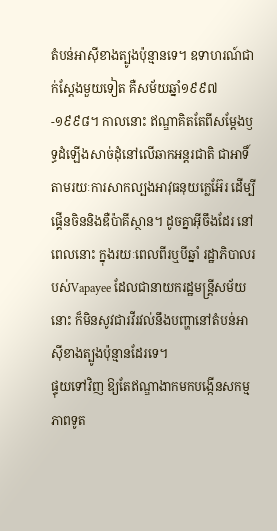តំបន់អាស៊ីខាងត្បូងប៉ុន្មានទេ។ ឧទាហរណ៍ជាក់ស្តែងមួយទៀត គឺសម័យឆ្នាំ១៩៩៧-១៩៩៨។ កាលនោះ ឥណ្ឌាគិតតែពីសម្តែងឫទ្ធដំឡើងសាច់ដុំនៅលើឆាកអន្តរជាតិ ជាអាទិ៍តាមរយៈការសាកល្បងអាវុធនុយក្លេអ៊ែរ ដើម្បីផ្គើនចិននិងឌឺប៉ាគីស្ថាន។ ដូចគ្នាអ៊ីចឹងដែរ នៅពេលនោះ ក្នុងរយៈពេលពីរឬបីឆ្នាំ រដ្ឋាភិបាលរបស់Vapayee ដែលជានាយករដ្ឋមន្ត្រីសម័យនោះ ក៏មិនសូវជារវីរវល់នឹងបញ្ហានៅតំបន់អាស៊ីខាងត្បូងប៉ុន្មានដែរទេ។
ផ្ទុយទៅវិញ ឱ្យតែឥណ្ឌាងាកមកបង្កើនសកម្មភាពទូត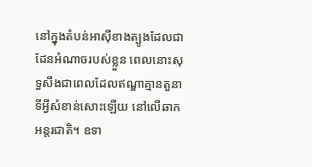នៅក្នុងតំបន់អាស៊ីខាងត្បូងដែលជាដែនអំណាចរបស់ខ្លួន ពេលនោះសុទ្ធសឹងជាពេលដែលឥណ្ឌាគ្មានតួនាទីអ្វីសំខាន់សោះឡើយ នៅលើឆាកអន្តរជាតិ។ ឧទា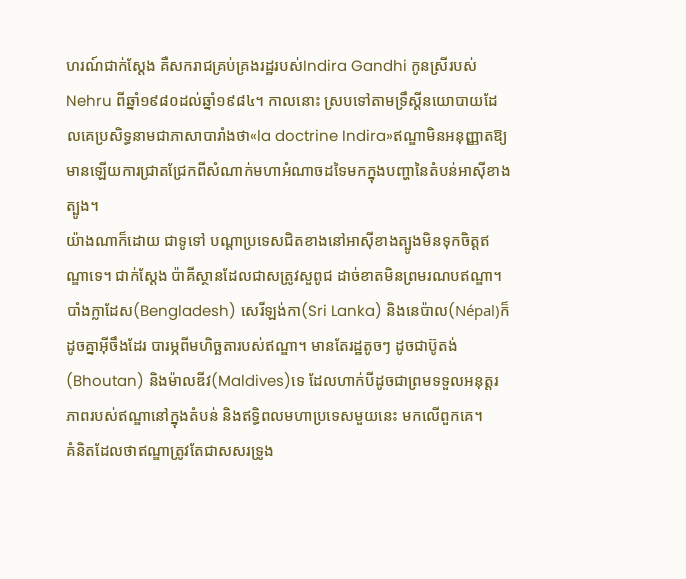ហរណ៍ជាក់ស្តែង គឺសករាជគ្រប់គ្រងរដ្ឋរបស់Indira Gandhi កូនស្រីរបស់Nehru ពីឆ្នាំ១៩៨០ដល់ឆ្នាំ១៩៨៤។ កាលនោះ ស្របទៅតាមទ្រឹស្តីនយោបាយដែលគេប្រសិទ្ធនាមជាភាសាបារាំងថា«la doctrine Indira»ឥណ្ឌាមិនអនុញ្ញាតឱ្យមានឡើយការជ្រាតជ្រែកពីសំណាក់មហាអំណាចដទៃមកក្នុងបញ្ហានៃតំបន់អាស៊ីខាងត្បូង។
យ៉ាងណាក៏ដោយ ជាទូទៅ បណ្តាប្រទេសជិតខាងនៅអាស៊ីខាងត្បូងមិនទុកចិត្តឥណ្ឌាទេ។ ជាក់ស្តែង ប៉ាគីស្ថានដែលជាសត្រូវសួពូជ ដាច់ខាតមិនព្រមរណបឥណ្ឌា។ បាំងក្លាដែស(Bengladesh) សេរីឡង់កា(Sri Lanka) និងនេប៉ាល(Népal)ក៏ដូចគ្នាអ៊ីចឹងដែរ បារម្ភពីមហិច្ឆតារបស់ឥណ្ឌា។ មានតែរដ្ឋតូចៗ ដូចជាប៊ូតង់(Bhoutan) និងម៉ាលឌីវ(Maldives)ទេ ដែលហាក់បីដូចជាព្រមទទួលអនុត្តរភាពរបស់ឥណ្ឌានៅក្នុងតំបន់ និងឥទ្ធិពលមហាប្រទេសមួយនេះ មកលើពួកគេ។
គំនិតដែលថាឥណ្ឌាត្រូវតែជាសសរទ្រូង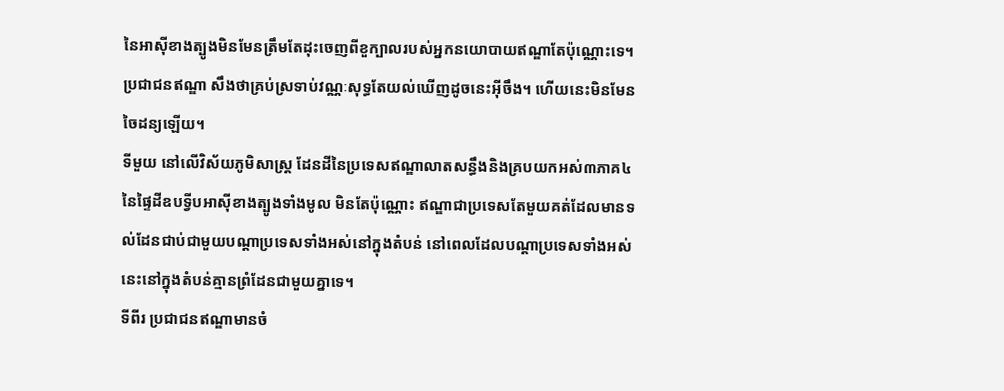នៃអាស៊ីខាងត្បូងមិនមែនត្រឹមតែដុះចេញពីខួក្បាលរបស់អ្នកនយោបាយឥណ្ឌាតែប៉ុណ្ណោះទេ។ ប្រជាជនឥណ្ឌា សឹងថាគ្រប់ស្រទាប់វណ្ណៈសុទ្ធតែយល់ឃើញដូចនេះអ៊ីចឹង។ ហើយនេះមិនមែនចៃដន្យឡើយ។
ទីមួយ នៅលើវិស័យភូមិសាស្ត្រ ដែនដីនៃប្រទេសឥណ្ឌាលាតសន្ធឹងនិងគ្របយកអស់៣ភាគ៤នៃផ្ទៃដីឧបទ្វីបអាស៊ីខាងត្បូងទាំងមូល មិនតែប៉ុណ្ណោះ ឥណ្ឌាជាប្រទេសតែមួយគត់ដែលមានទល់ដែនជាប់ជាមួយបណ្តាប្រទេសទាំងអស់នៅក្នុងតំបន់ នៅពេលដែលបណ្តាប្រទេសទាំងអស់នេះនៅក្នុងតំបន់គ្មានព្រំដែនជាមួយគ្នាទេ។
ទីពីរ ប្រជាជនឥណ្ឌាមានចំ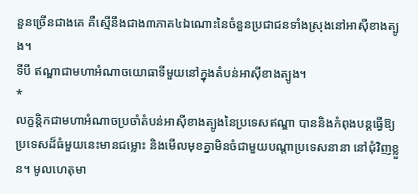នួនច្រើនជាងគេ គឺស្មើនឹងជាង៣ភាគ៤ឯណោះនៃចំនួនប្រជាជនទាំងស្រុងនៅអាស៊ីខាងត្បូង។
ទីបី ឥណ្ឌាជាមហាអំណាចយោធាទីមួយនៅក្នុងតំបន់អាស៊ីខាងត្បូង។
*
លក្ខន្តិកជាមហាអំណាចប្រចាំតំបន់អាស៊ីខាងត្បូងនៃប្រទេសឥណ្ឌា បាននិងកំពុងបន្តធ្វើឱ្យប្រទេសដ៏ធំមួយនេះមានជម្លោះ និងមើលមុខគ្នាមិនចំជាមួយបណ្តាប្រទេសនានា នៅជុំវិញខ្លួន។ មូលហេតុមា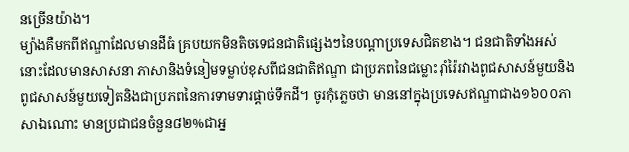នច្រើនយ៉ាង។
ម្យ៉ាងគឺមកពីឥណ្ឌាដែលមានដីធំ គ្របយកមិនតិចទេជនជាតិផ្សេងៗនៃបណ្តាប្រទេសជិតខាង។ ជនជាតិទាំងអស់នោះដែលមានសាសនា ភាសានិងទំនៀមទម្លាប់ខុសពីជនជាតិឥណ្ឌា ជាប្រភពនៃជម្លោះរ៉ាំរ៉ៃរវាងពូជសាសន៍មួយនិងពូជសាសន៍មួយទៀតនិងជាប្រភពនៃការទាមទារផ្តាច់ទឹកដី។ ចូរកុំភ្លេចថា មាននៅក្នុងប្រទេសឥណ្ឌាជាង១៦០០ភាសាឯណោះ មានប្រជាជនចំនួន៨២%ជាអ្ន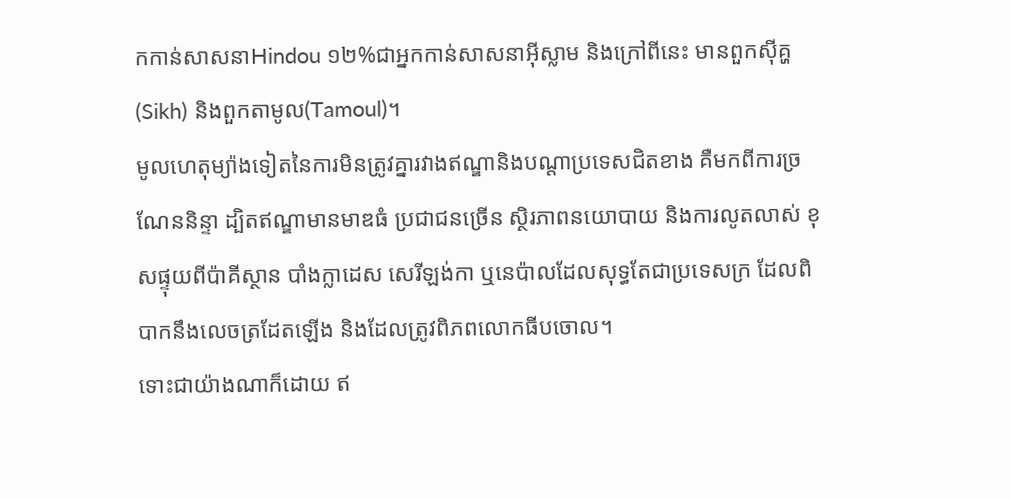កកាន់សាសនាHindou ១២%ជាអ្នកកាន់សាសនាអ៊ីស្លាម និងក្រៅពីនេះ មានពួកស៊ីគ្ហ(Sikh) និងពួកតាមូល(Tamoul)។
មូលហេតុម្យ៉ាងទៀតនៃការមិនត្រូវគ្នារវាងឥណ្ឌានិងបណ្តាប្រទេសជិតខាង គឺមកពីការច្រណែននិន្ទា ដ្បិតឥណ្ឌាមានមាឌធំ ប្រជាជនច្រើន ស្ថិរភាពនយោបាយ និងការលូតលាស់ ខុសផ្ទុយពីប៉ាគីស្ថាន បាំងក្លាដេស សេរីឡង់កា ឬនេប៉ាលដែលសុទ្ធតែជាប្រទេសក្រ ដែលពិបាកនឹងលេចត្រដែតឡើង និងដែលត្រូវពិភពលោកធីបចោល។
ទោះជាយ៉ាងណាក៏ដោយ ឥ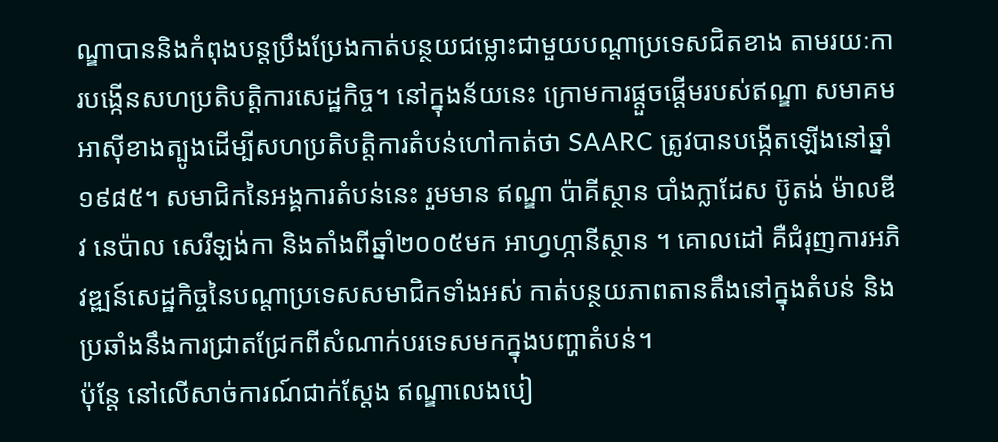ណ្ឌាបាននិងកំពុងបន្តប្រឹងប្រែងកាត់បន្ថយជម្លោះជាមួយបណ្តាប្រទេសជិតខាង តាមរយៈការបង្កើនសហប្រតិបត្តិការសេដ្ឋកិច្ច។ នៅក្នុងន័យនេះ ក្រោមការផ្តួចផ្តើមរបស់ឥណ្ឌា សមាគមអាស៊ីខាងត្បូងដើម្បីសហប្រតិបត្តិការតំបន់ហៅកាត់ថា SAARC ត្រូវបានបង្កើតឡើងនៅឆ្នាំ១៩៨៥។ សមាជិកនៃអង្គការតំបន់នេះ រួមមាន ឥណ្ឌា ប៉ាគីស្ថាន បាំងក្លាដែស ប៊ូតង់ ម៉ាលឌីវ នេប៉ាល សេរីឡង់កា និងតាំងពីឆ្នាំ២០០៥មក អាហ្វហ្កានីស្ថាន ។ គោលដៅ គឺជំរុញការអភិវឌ្ឍន៍សេដ្ឋកិច្ចនៃបណ្តាប្រទេសសមាជិកទាំងអស់ កាត់បន្ថយភាពតានតឹងនៅក្នុងតំបន់ និងប្រឆាំងនឹងការជ្រាតជ្រែកពីសំណាក់បរទេសមកក្នុងបញ្ហាតំបន់។
ប៉ុន្តែ នៅលើសាច់ការណ៍ជាក់ស្តែង ឥណ្ឌាលេងបៀ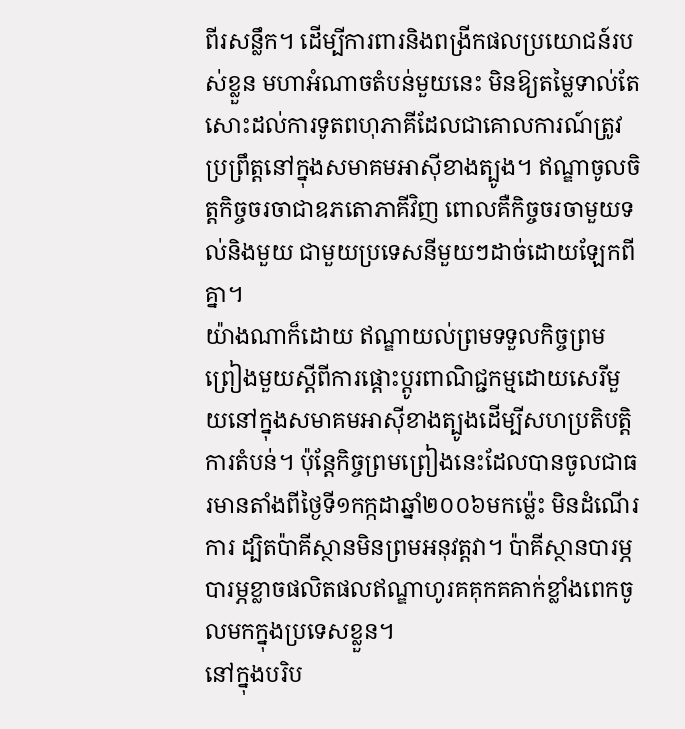ពីរសន្លឹក។ ដើម្បីការពារនិងពង្រីកផលប្រយោជន៍របស់ខ្លួន មហាអំណាចតំបន់មួយនេះ មិនឱ្យតម្លៃទាល់តែសោះដល់ការទូតពហុភាគីដែលជាគោលការណ៍ត្រូវប្រព្រឹត្តនៅក្នុងសមាគមអាស៊ីខាងត្បូង។ ឥណ្ឌាចូលចិត្តកិច្ចចរចាជាឧភតោភាគីវិញ ពោលគឺកិច្ចចរចាមួយទល់និងមួយ ជាមួយប្រទេសនីមួយៗដាច់ដោយឡែកពីគ្នា។
យ៉ាងណាក៏ដោយ ឥណ្ឌាយល់ព្រមទទួលកិច្ចព្រមព្រៀងមួយស្តីពីការផ្តោះប្តូរពាណិជ្ជកម្មដោយសេរីមួយនៅក្នុងសមាគមអាស៊ីខាងត្បូងដើម្បីសហប្រតិបត្តិការតំបន់។ ប៉ុន្តែកិច្ចព្រមព្រៀងនេះដែលបានចូលជាធរមានតាំងពីថ្ងៃទី១កក្កដាឆ្នាំ២០០៦មកម្ល៉េះ មិនដំណើរការ ដ្បិតប៉ាគីស្ថានមិនព្រមអនុវត្តវា។ ប៉ាគីស្ថានបារម្ភ បារម្ភខ្លាចផលិតផលឥណ្ឌាហូរគគុកគគាក់ខ្លាំងពេកចូលមកក្នុងប្រទេសខ្លួន។
នៅក្នុងបរិប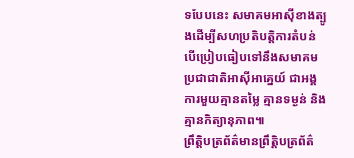ទបែបនេះ សមាគមអាស៊ីខាងត្បូងដើម្បីសហប្រតិបត្តិការតំបន់ បើប្រៀបធៀបទៅនឹងសមាគមប្រជាជាតិអាស៊ីអាគ្នេយ៍ ជាអង្គការមួយគ្មានតម្លៃ គ្មានទម្ងន់ និងគ្មានកិត្យានុភាព៕
ព្រឹត្តិបត្រព័ត៌មានព្រឹត្តិបត្រព័ត៌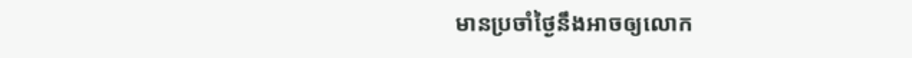មានប្រចាំថ្ងៃនឹងអាចឲ្យលោក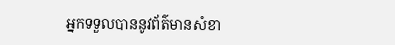អ្នកទទួលបាននូវព័ត៌មានសំខា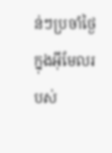ន់ៗប្រចាំថ្ងៃក្នុងអ៊ីមែលរបស់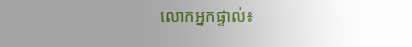លោកអ្នកផ្ទាល់៖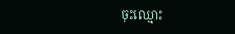ចុះឈ្មោះ